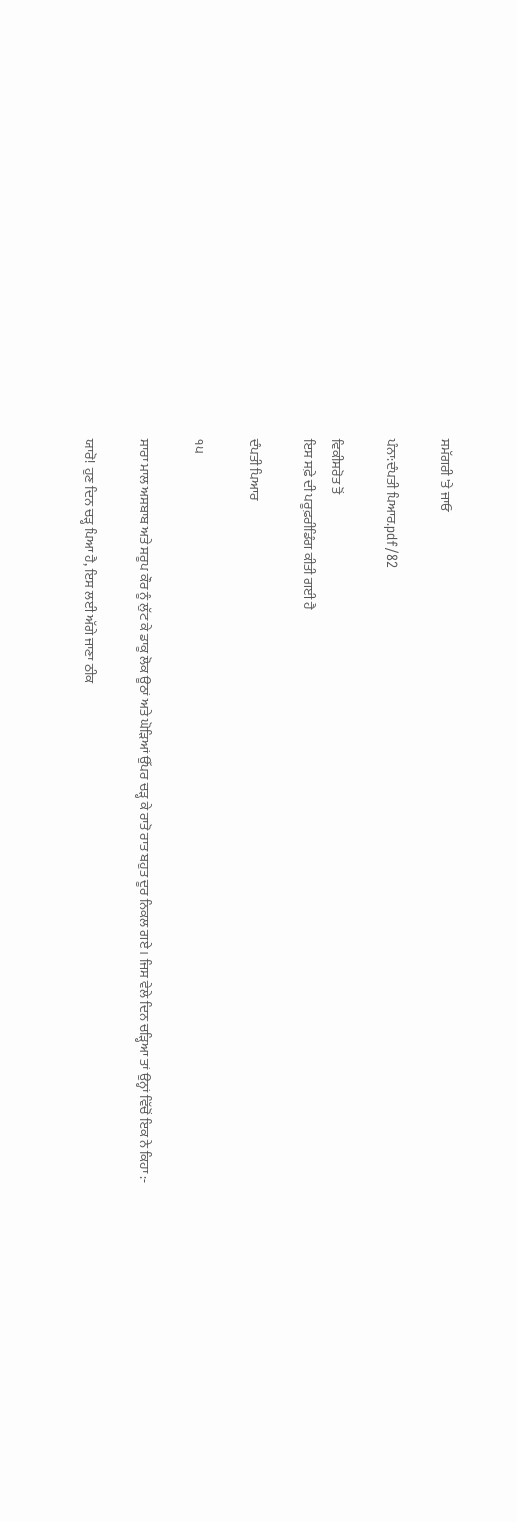ਸਮੱਗਰੀ 'ਤੇ ਜਾਓ

ਪੰਨਾ:ਦੰਪਤੀ ਪਿਆਰ.pdf/82

ਵਿਕੀਸਰੋਤ ਤੋਂ
ਇਸ ਸਫ਼ੇ ਦੀ ਪਰੂਫ਼ਰੀਡਿੰਗ ਕੀਤੀ ਗਈ ਹੈ

ਦੰਪਤੀ ਪਿਆਰ

੧੫

ਸਾਰਾ ਮਾਲ ਅਸਬਾਬ ਅਤੇ ਸਰੂਪ ਕੌਰ ਨੂੰ ਲੁੱਟ ਕੇ ਡਾਕੂ ਲੋਕ ਊਠਾਂ ਅਤੇ ਘੋੜਿਆਂ ਉੱਪਰ ਚੜ੍ਹ ਕੇ ਰਾਤੋ ਰਾਤ ਬਹੁਤ ਦੂਰ ਨਿਕਲ ਗਏ । ਜਿਸ ਵੇਲੇ ਦਿਨ ਚੜ੍ਹਿਆ ਤਾਂ ਉਨ੍ਹਾਂ ਵਿੱਚੋਂ ਇਕ ਨੇ ਕਿਹਾ :-

ਯਾਰੋ! ਹੁਣ ਦਿਨ ਚੜ੍ਹ ਪਿਆ ਹੈ, ਇਸ ਲਈ ਅੱਗੇ ਜਾਣਾ ਠੀਕ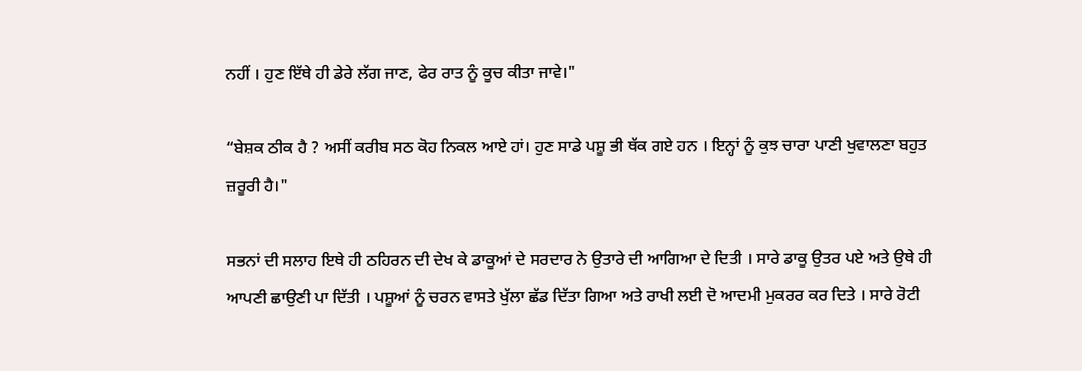ਨਹੀਂ । ਹੁਣ ਇੱਥੇ ਹੀ ਡੇਰੇ ਲੱਗ ਜਾਣ, ਫੇਰ ਰਾਤ ਨੂੰ ਕੂਚ ਕੀਤਾ ਜਾਵੇ।"

“ਬੇਸ਼ਕ ਠੀਕ ਹੈ ? ਅਸੀਂ ਕਰੀਬ ਸਠ ਕੋਹ ਨਿਕਲ ਆਏ ਹਾਂ। ਹੁਣ ਸਾਡੇ ਪਸ਼ੂ ਭੀ ਥੱਕ ਗਏ ਹਨ । ਇਨ੍ਹਾਂ ਨੂੰ ਕੁਝ ਚਾਰਾ ਪਾਣੀ ਖੁਵਾਲਣਾ ਬਹੁਤ ਜ਼ਰੂਰੀ ਹੈ।"

ਸਭਨਾਂ ਦੀ ਸਲਾਹ ਇਥੇ ਹੀ ਠਹਿਰਨ ਦੀ ਦੇਖ ਕੇ ਡਾਕੂਆਂ ਦੇ ਸਰਦਾਰ ਨੇ ਉਤਾਰੇ ਦੀ ਆਗਿਆ ਦੇ ਦਿਤੀ । ਸਾਰੇ ਡਾਕੂ ਉਤਰ ਪਏ ਅਤੇ ਉਥੇ ਹੀ ਆਪਣੀ ਛਾਉਣੀ ਪਾ ਦਿੱਤੀ । ਪਸ਼ੂਆਂ ਨੂੰ ਚਰਨ ਵਾਸਤੇ ਖੁੱਲਾ ਛੱਡ ਦਿੱਤਾ ਗਿਆ ਅਤੇ ਰਾਖੀ ਲਈ ਦੋ ਆਦਮੀ ਮੁਕਰਰ ਕਰ ਦਿਤੇ । ਸਾਰੇ ਰੋਟੀ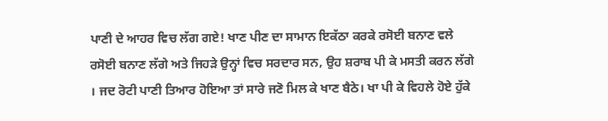ਪਾਣੀ ਦੇ ਆਹਰ ਵਿਚ ਲੱਗ ਗਏ! ਖਾਣ ਪੀਣ ਦਾ ਸਾਮਾਨ ਇਕੱਠਾ ਕਰਕੇ ਰਸੋਈ ਬਨਾਣ ਵਲੇ ਰਸੋਈ ਬਨਾਣ ਲੱਗੇ ਅਤੇ ਜਿਹੜੇ ਉਨ੍ਹਾਂ ਵਿਚ ਸਰਦਾਰ ਸਨ, ਉਹ ਸ਼ਰਾਬ ਪੀ ਕੇ ਮਸਤੀ ਕਰਨ ਲੱਗੇ । ਜਦ ਰੋਟੀ ਪਾਣੀ ਤਿਆਰ ਹੋਇਆ ਤਾਂ ਸਾਰੇ ਜਣੋ ਮਿਲ ਕੇ ਖਾਣ ਬੈਠੇ। ਖਾ ਪੀ ਕੇ ਵਿਹਲੇ ਹੋਏ ਹੁੱਕੇ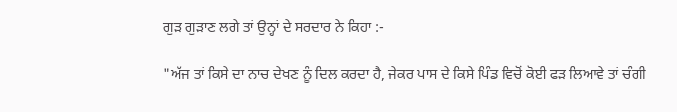ਗੁੜ ਗੁੜਾਣ ਲਗੇ ਤਾਂ ਉਨ੍ਹਾਂ ਦੇ ਸਰਦਾਰ ਨੇ ਕਿਹਾ :-

"ਅੱਜ ਤਾਂ ਕਿਸੇ ਦਾ ਨਾਚ ਦੇਖਣ ਨੂੰ ਦਿਲ ਕਰਦਾ ਹੈ, ਜੇਕਰ ਪਾਸ ਦੇ ਕਿਸੇ ਪਿੰਡ ਵਿਚੋਂ ਕੋਈ ਫੜ ਲਿਆਵੇ ਤਾਂ ਚੰਗੀ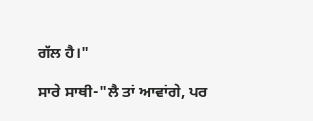ਗੱਲ ਹੈ।"

ਸਾਰੇ ਸਾਥੀ-"ਲੈ ਤਾਂ ਆਵਾਂਗੇ, ਪਰ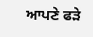ਆਪਣੇ ਫੜੇ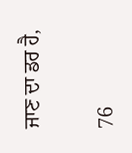ਜਾਣ ਦਾ ਡਰ ਹੈ,

76